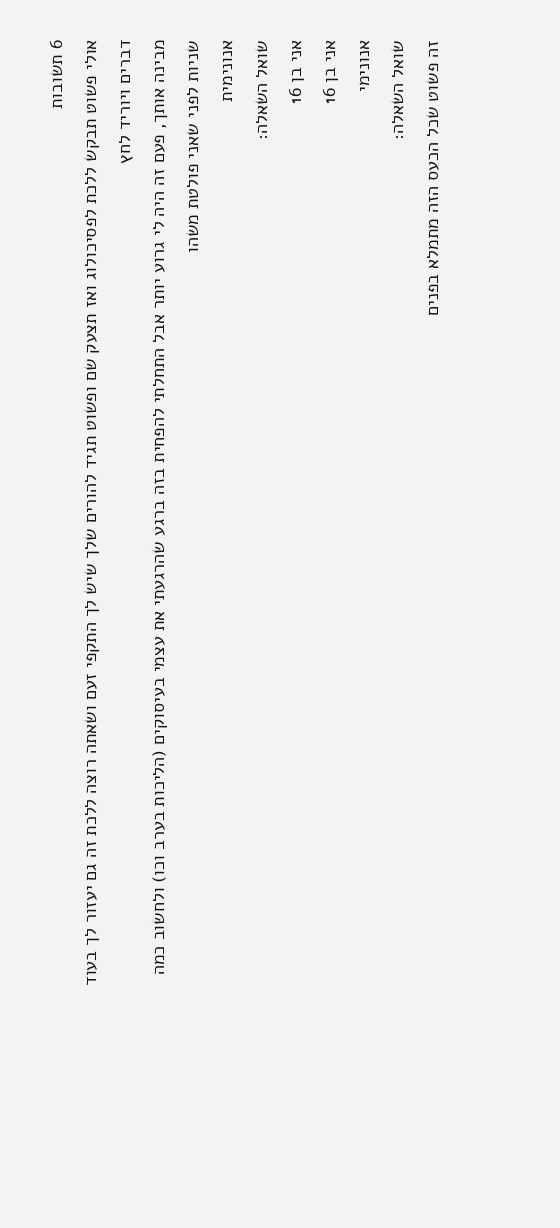6 תשובות
אולי פשוט תבקש ללכת לפסיכולוג ואז תצעק שם ופשוט תגיד להורים שלך שיש לך התקפי זעם ושאתה רוצה ללכת זה גם יעזור לך בעוד דברים ויוריד לחץ
מבינה אותך, פעם זה היה לי גרוע יותר אבל התחלתי להפחית בזה ברגע שהרגעתי את עצמי בעיסוקים (הליכות בערב וכו) ולחשוב כמה שניות לפני שאני פולטת משהו
אנונימית
שואל השאלה:
אני בן 16
אני בן 16
אנונימי
שואל השאלה:
זה פשוט שכל הכעס הזה מתמלא בפנים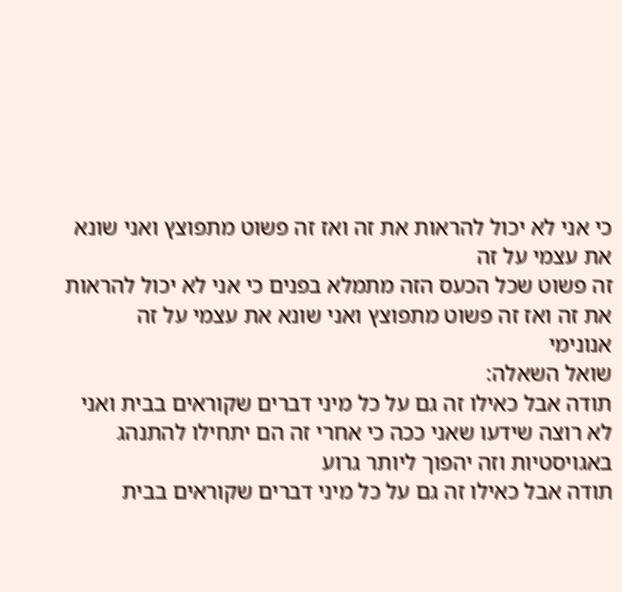כי אני לא יכול להראות את זה ואז זה פשוט מתפוצץ ואני שונא את עצמי על זה
זה פשוט שכל הכעס הזה מתמלא בפנים כי אני לא יכול להראות את זה ואז זה פשוט מתפוצץ ואני שונא את עצמי על זה
אנונימי
שואל השאלה:
תודה אבל כאילו זה גם על כל מיני דברים שקוראים בבית ואני לא רוצה שידעו שאני ככה כי אחרי זה הם יתחילו להתנהג באגויסטיות וזה יהפוך ליותר גרוע
תודה אבל כאילו זה גם על כל מיני דברים שקוראים בבית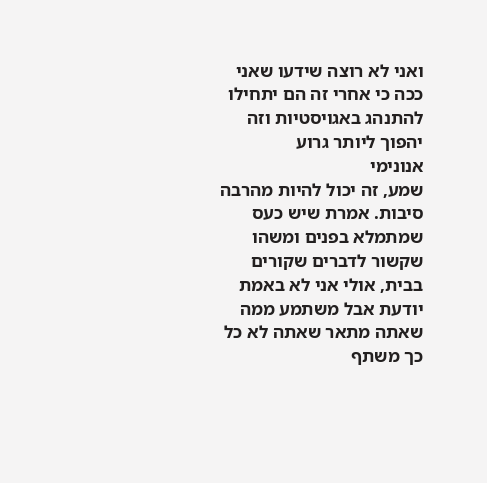ואני לא רוצה שידעו שאני ככה כי אחרי זה הם יתחילו להתנהג באגויסטיות וזה יהפוך ליותר גרוע
אנונימי
שמע, זה יכול להיות מהרבה סיבות. אמרת שיש כעס שמתמלא בפנים ומשהו שקשור לדברים שקורים בבית, אולי אני לא באמת יודעת אבל משתמע ממה שאתה מתאר שאתה לא כל כך משתף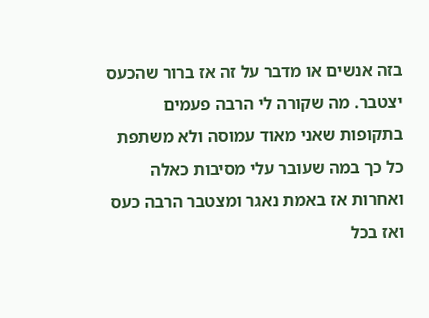בזה אנשים או מדבר על זה אז ברור שהכעס יצטבר. מה שקורה לי הרבה פעמים בתקופות שאני מאוד עמוסה ולא משתפת כל כך במה שעובר עלי מסיבות כאלה ואחרות אז באמת נאגר ומצטבר הרבה כעס ואז בכל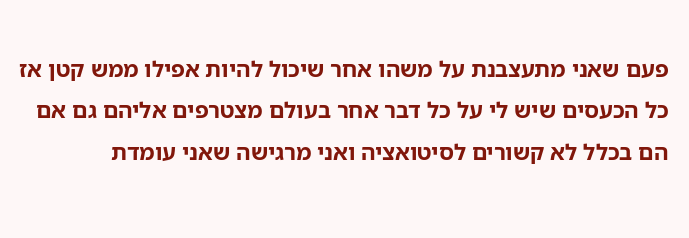פעם שאני מתעצבנת על משהו אחר שיכול להיות אפילו ממש קטן אז כל הכעסים שיש לי על כל דבר אחר בעולם מצטרפים אליהם גם אם הם בכלל לא קשורים לסיטואציה ואני מרגישה שאני עומדת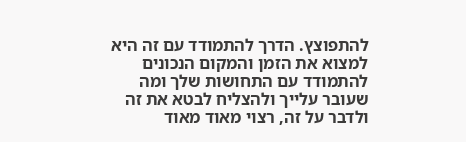להתפוצץ. הדרך להתמודד עם זה היא למצוא את הזמן והמקום הנכונים להתמודד עם התחושות שלך ומה שעובר עלייך ולהצליח לבטא את זה ולדבר על זה, רצוי מאוד מאוד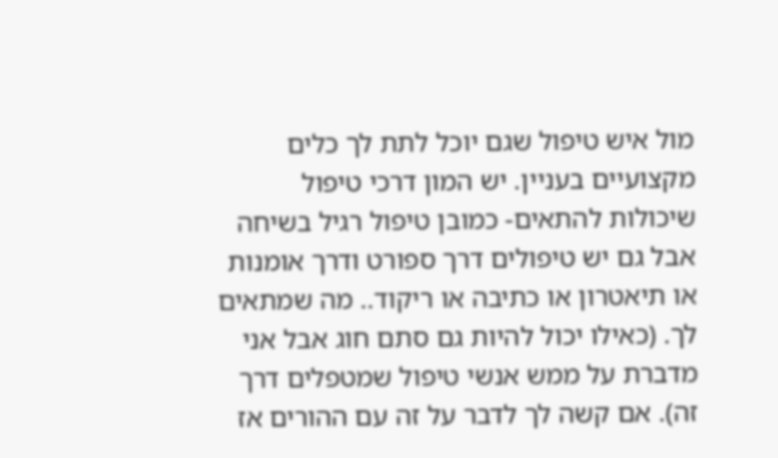מול איש טיפול שגם יוכל לתת לך כלים מקצועיים בעניין. יש המון דרכי טיפול שיכולות להתאים- כמובן טיפול רגיל בשיחה אבל גם יש טיפולים דרך ספורט ודרך אומנות או תיאטרון או כתיבה או ריקוד.. מה שמתאים לך. (כאילו יכול להיות גם סתם חוג אבל אני מדברת על ממש אנשי טיפול שמטפלים דרך זה). אם קשה לך לדבר על זה עם ההורים אז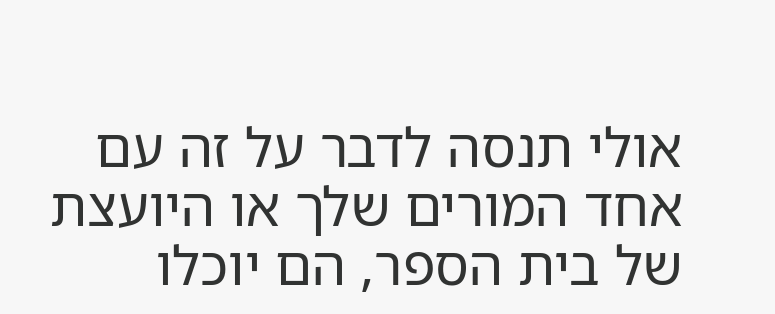אולי תנסה לדבר על זה עם אחד המורים שלך או היועצת של בית הספר, הם יוכלו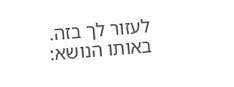לעזור לך בזה.
באותו הנושא: